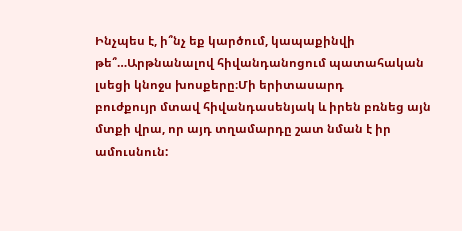Ինչպես է, ի՞նչ եք կարծում, կապաքինվի թե՞…Արթնանալով հիվանդանոցում պատահական լսեցի կնոջս խոսքերը։Մի երիտասարդ
բուժքույր մտավ հիվանդասենյակ և իրեն բռնեց այն մտքի վրա, որ այդ տղամարդը շատ նման է իր ամուսնուն: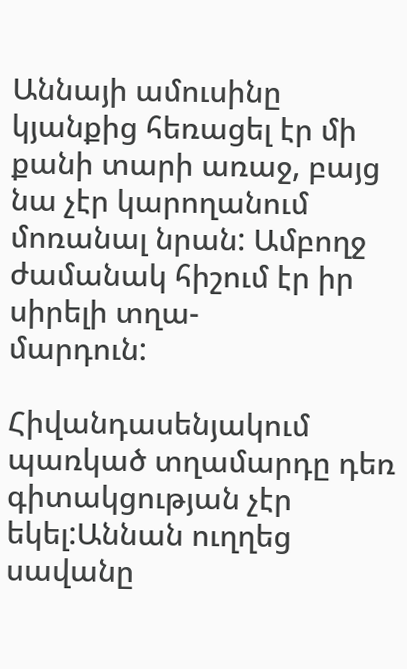Աննայի ամուսինը
կյանքից հեռացել էր մի քանի տարի առաջ, բայց նա չէր կարողանում մոռանալ նրան: Ամբողջ ժամանակ հիշում էր իր սիրելի տղա-
մարդուն:

Հիվանդասենյակում պառկած տղամարդը դեռ գիտակցության չէր եկել:Աննան ուղղեց սավանը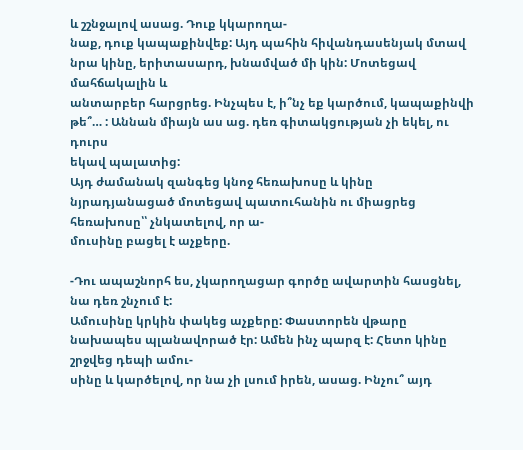և շշնջալով ասաց. Դուք կկարողա-
նաք, դուք կապաքինվեք: Այդ պահին հիվանդասենյակ մտավ նրա կինը, երիտասարդ, խնամված մի կին: Մոտեցավ մահճակալին և
անտարբեր հարցրեց. Ինչպես է, ի՞նչ եք կարծում, կապաքինվի թե՞… : Աննան միայն աս աց. դեռ գիտակցության չի եկել, ու դուրս
եկավ պալատից:
Այդ ժամանակ զանգեց կնոջ հեռախոսը և կինը նյրադյանացած մոտեցավ պատուհանին ու միացրեց հեռախոսը՝՝ չնկատելով, որ ա-
մուսինը բացել է աչքերը.

-Դու ապաշնորհ ես, չկարողացար գործը ավարտին հասցնել, նա դեռ շնչում է:
Ամուսինը կրկին փակեց աչքերը: Փաստորեն վթարը նախապես պլանավորած էր: Ամեն ինչ պարզ է: Հետո կինը շրջվեց դեպի ամու-
սինը և կարծելով, որ նա չի լսում իրեն, ասաց. Ինչու՞ այդ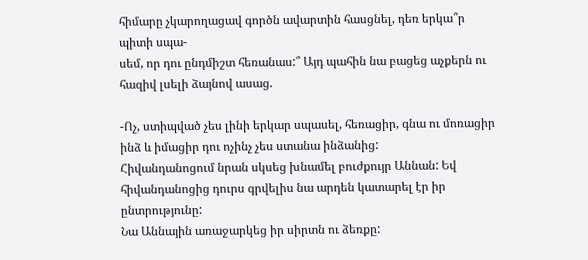հիմարը չկարողացավ գործն ավարտին հասցնել, դեռ երկա՞ր պիտի սպա-
սեմ, որ դու ընդմիշտ հեռանաս:՞ Այդ պահին նա բացեց աչքերն ու հազիվ լսելի ձայնով ասաց.

-Ոչ, ստիպված չես լինի երկար սպասել, հեռացիր, գնա ու մոռացիր ինձ և իմացիր դու ոչինչ չես ստանա ինձանից:
Հիվանդանոցում նրան սկսեց խնամել բուժքույր Աննան: Եվ հիվանդանոցից դուրս գրվելիս նա արդեն կատարել էր իր ընտրությունը:
Նա Աննային առաջարկեց իր սիրտն ու ձեռքը: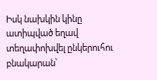Իսկ նախկին կինը ատիպված եղավ տեղափոխվել ընկերուհու բնակարան՝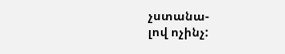չստանա-
լով ոչինչ: